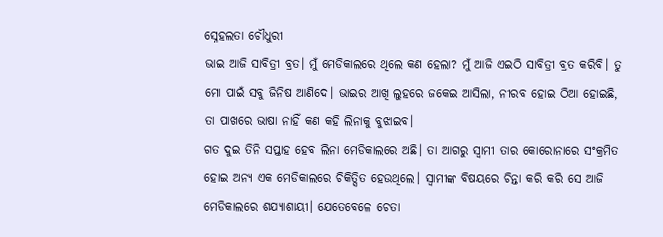ସ୍ନେହଲତା ଚୌଧୁରୀ
ଭାଇ ଆଜି ସାବିତ୍ରୀ ବ୍ରତ। ମୁଁ ମେଡିକାଲରେ ଥିଲେ କଣ ହେଲା? ମୁଁ ଆଜି ଏଇଠି ସାବିତ୍ରୀ ବ୍ରତ କରିବି। ତୁ ମୋ ପାଇଁ ସବୁ ଜିନିଷ ଆଣିଦେ। ଭାଇର ଆଖି ଲୁହରେ ଜକେଇ ଆସିଲା, ନୀରବ ହୋଇ ଠିଆ ହୋଇଛି, ତା ପାଖରେ ଭାଷା ନାହିଁ କଣ କହି ଲିନାକୁ ବୁଝାଇବ।
ଗତ ଦୁଇ ତିନି ସପ୍ତାହ ହେବ ଲିନା ମେଡିକାଲରେ ଅଛି। ତା ଆଗରୁ ସ୍ବାମୀ ତାର କୋରୋନାରେ ସଂକ୍ରମିତ ହୋଇ ଅନ୍ୟ ଏକ ମେଡିକାଲରେ ଚିକିତ୍ସିତ ହେଉଥିଲେ। ସ୍ଵାମୀଙ୍କ ବିଷୟରେ ଚିନ୍ତା କରି କରି ସେ ଆଜି ମେଡିକାଲରେ ଶଯ୍ୟାଶାୟୀ। ଯେତେବେଳେ ଚେତା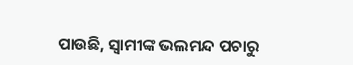ପାଉଛି, ସ୍ଵାମୀଙ୍କ ଭଲମନ୍ଦ ପଚାରୁ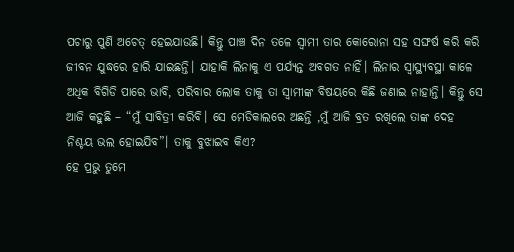ପଚାରୁ ପୁଣି ଅଚେତ୍ ହେଇଯାଉଛି। କିନ୍ତୁ ପାଞ୍ଚ ଦିନ ତଳେ ସ୍ବାମୀ ତାର କୋରୋନା ସହ ସଙ୍ଘର୍ଷ କରି କରି ଜୀବନ ଯୁଦ୍ଧରେ ହାରି ଯାଇଛନ୍ତି। ଯାହାକି ଲିନାକୁ ଏ ପର୍ଯ୍ୟନ୍ତ ଅବଗତ ନାହିଁ। ଲିନାର ସ୍ୱାସ୍ଥ୍ୟବସ୍ଥା କାଳେ ଅଧିକ ବିଗିଡି ପାରେ ଭାବି, ପରିବାର ଲୋକ ତାକୁ ତା ସ୍ଵାମୀଙ୍କ ବିଷୟରେ କିଛି ଜଣାଇ ନାହାନ୍ତି। କିନ୍ତୁ ସେ ଆଜି କହୁଛି – “ମୁଁ ସାବିତ୍ରୀ କରିବି। ସେ ମେଡିକାଲରେ ଅଛନ୍ତି ,ମୁଁ ଆଜି ବ୍ରତ ରଖିଲେ ତାଙ୍କ ଦେହ ନିଶ୍ଚୟ ଭଲ ହୋଇଯିବ”। ତାକୁ ବୁଝାଇବ କିଏ?
ହେ ପ୍ରଭୁ ତୁମେ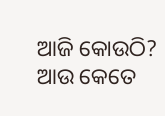ଆଜି କୋଉଠି? ଆଉ କେତେ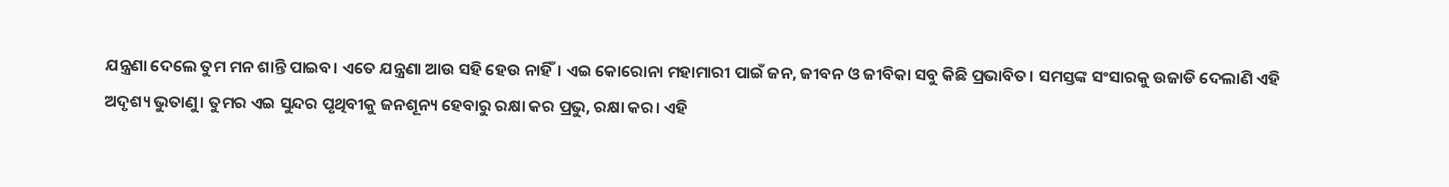ଯନ୍ତ୍ରଣା ଦେଲେ ତୁମ ମନ ଶାନ୍ତି ପାଇବ। ଏତେ ଯନ୍ତ୍ରଣା ଆଉ ସହି ହେଉ ନାହିଁ। ଏଇ କୋରୋନା ମହାମାରୀ ପାଇଁ ଜନ, ଜୀବନ ଓ ଜୀବିକା ସବୁ କିଛି ପ୍ରଭାବିତ। ସମସ୍ତଙ୍କ ସଂସାରକୁ ଉଜାଡି ଦେଲାଣି ଏହି ଅଦୃଶ୍ୟ ଭୁତାଣୁ। ତୁମର ଏଇ ସୁନ୍ଦର ପୃଥିବୀକୁ ଜନଶୂନ୍ୟ ହେବାରୁ ରକ୍ଷା କର ପ୍ରଭୁ, ରକ୍ଷା କର। ଏହି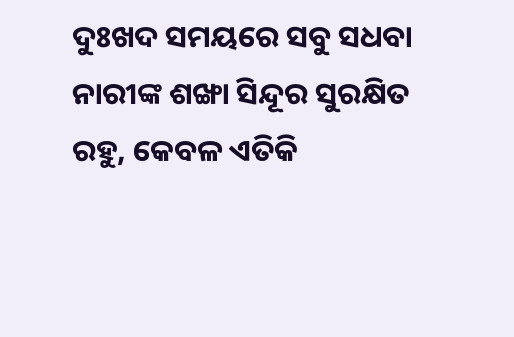ଦୁଃଖଦ ସମୟରେ ସବୁ ସଧବା ନାରୀଙ୍କ ଶଙ୍ଖା ସିନ୍ଦୂର ସୁରକ୍ଷିତ ରହୁ, କେବଳ ଏତିକି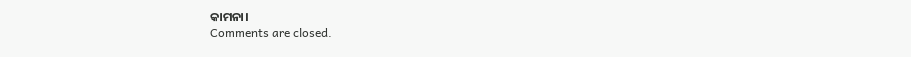କାମନା।
Comments are closed.